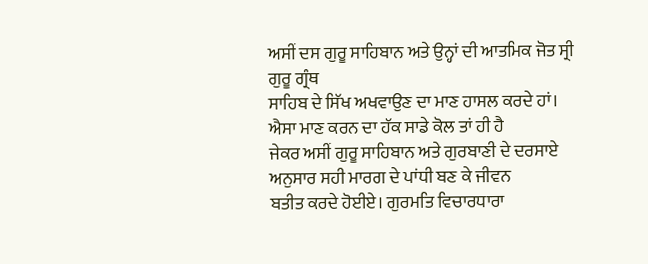ਅਸੀਂ ਦਸ ਗੁਰੂ ਸਾਹਿਬਾਨ ਅਤੇ ਉਨ੍ਹਾਂ ਦੀ ਆਤਮਿਕ ਜੋਤ ਸ੍ਰੀ ਗੁਰੂ ਗ੍ਰੰਥ
ਸਾਹਿਬ ਦੇ ਸਿੱਖ ਅਖਵਾਉਣ ਦਾ ਮਾਣ ਹਾਸਲ ਕਰਦੇ ਹਾਂ। ਐਸਾ ਮਾਣ ਕਰਨ ਦਾ ਹੱਕ ਸਾਡੇ ਕੋਲ ਤਾਂ ਹੀ ਹੈ
ਜੇਕਰ ਅਸੀਂ ਗੁਰੂ ਸਾਹਿਬਾਨ ਅਤੇ ਗੁਰਬਾਣੀ ਦੇ ਦਰਸਾਏ ਅਨੁਸਾਰ ਸਹੀ ਮਾਰਗ ਦੇ ਪਾਂਧੀ ਬਣ ਕੇ ਜੀਵਨ
ਬਤੀਤ ਕਰਦੇ ਹੋਈਏ। ਗੁਰਮਤਿ ਵਿਚਾਰਧਾਰਾ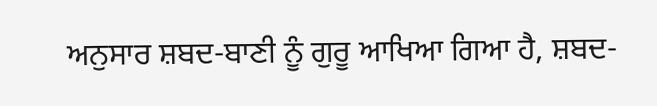ਅਨੁਸਾਰ ਸ਼ਬਦ-ਬਾਣੀ ਨੂੰ ਗੁਰੂ ਆਖਿਆ ਗਿਆ ਹੈ, ਸ਼ਬਦ-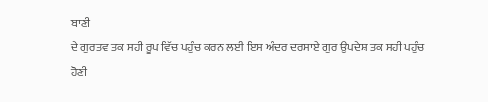ਬਾਣੀ
ਦੇ ਗੁਰਤਵ ਤਕ ਸਹੀ ਰੂਪ ਵਿੱਚ ਪਹੁੰਚ ਕਰਨ ਲਈ ਇਸ ਅੰਦਰ ਦਰਸਾਏ ਗੁਰ ਉਪਦੇਸ਼ ਤਕ ਸਹੀ ਪਹੁੰਚ ਹੋਣੀ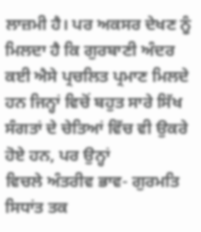ਲਾਜ਼ਮੀ ਹੈ। ਪਰ ਅਕਸਰ ਦੇਖਣ ਨੂੰ ਮਿਲਦਾ ਹੈ ਕਿ ਗੁਰਬਾਣੀ ਅੰਦਰ ਕਈ ਐਸੇ ਪ੍ਰਚਲਿਤ ਪ੍ਰਮਾਣ ਮਿਲਦੇ
ਹਨ ਜਿਨ੍ਹਾਂ ਵਿਚੋਂ ਬਹੁਤ ਸਾਰੇ ਸਿੱਖ ਸੰਗਤਾਂ ਦੇ ਚੇਤਿਆਂ ਵਿੱਚ ਵੀ ਉਕਰੇ ਹੋਏ ਹਨ, ਪਰ ਉਨ੍ਹਾਂ
ਵਿਚਲੇ ਅੰਤਰੀਵ ਭਾਵ- ਗੁਰਮਤਿ ਸਿਧਾਂਤ ਤਕ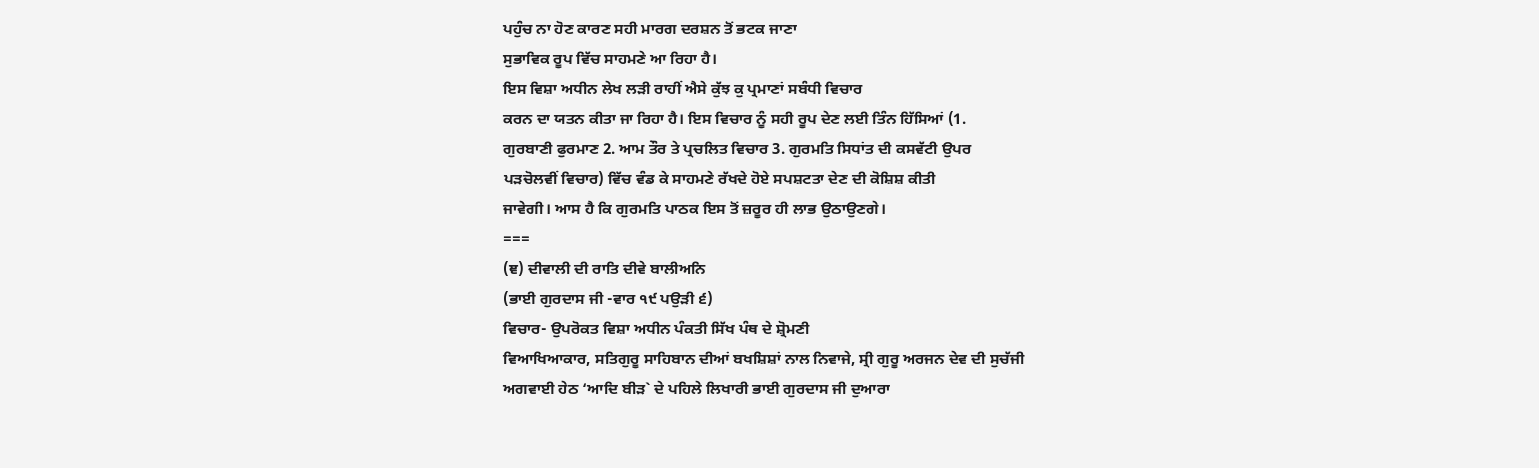ਪਹੁੰਚ ਨਾ ਹੋਣ ਕਾਰਣ ਸਹੀ ਮਾਰਗ ਦਰਸ਼ਨ ਤੋਂ ਭਟਕ ਜਾਣਾ
ਸੁਭਾਵਿਕ ਰੂਪ ਵਿੱਚ ਸਾਹਮਣੇ ਆ ਰਿਹਾ ਹੈ।
ਇਸ ਵਿਸ਼ਾ ਅਧੀਨ ਲੇਖ ਲੜੀ ਰਾਹੀਂ ਐਸੇ ਕੁੱਝ ਕੁ ਪ੍ਰਮਾਣਾਂ ਸਬੰਧੀ ਵਿਚਾਰ
ਕਰਨ ਦਾ ਯਤਨ ਕੀਤਾ ਜਾ ਰਿਹਾ ਹੈ। ਇਸ ਵਿਚਾਰ ਨੂੰ ਸਹੀ ਰੂਪ ਦੇਣ ਲਈ ਤਿੰਨ ਹਿੱਸਿਆਂ (1.
ਗੁਰਬਾਣੀ ਫੁਰਮਾਣ 2. ਆਮ ਤੌਰ ਤੇ ਪ੍ਰਚਲਿਤ ਵਿਚਾਰ 3. ਗੁਰਮਤਿ ਸਿਧਾਂਤ ਦੀ ਕਸਵੱਟੀ ਉਪਰ
ਪੜਚੋਲਵੀਂ ਵਿਚਾਰ) ਵਿੱਚ ਵੰਡ ਕੇ ਸਾਹਮਣੇ ਰੱਖਦੇ ਹੋਏ ਸਪਸ਼ਟਤਾ ਦੇਣ ਦੀ ਕੋਸ਼ਿਸ਼ ਕੀਤੀ
ਜਾਵੇਗੀ। ਆਸ ਹੈ ਕਿ ਗੁਰਮਤਿ ਪਾਠਕ ਇਸ ਤੋਂ ਜ਼ਰੂਰ ਹੀ ਲਾਭ ਉਠਾਉਣਗੇ।
===
(ਞ) ਦੀਵਾਲੀ ਦੀ ਰਾਤਿ ਦੀਵੇ ਬਾਲੀਅਨਿ
(ਭਾਈ ਗੁਰਦਾਸ ਜੀ -ਵਾਰ ੧੯ ਪਉੜੀ ੬)
ਵਿਚਾਰ- ਉਪਰੋਕਤ ਵਿਸ਼ਾ ਅਧੀਨ ਪੰਕਤੀ ਸਿੱਖ ਪੰਥ ਦੇ ਸ਼੍ਰੋਮਣੀ
ਵਿਆਖਿਆਕਾਰ, ਸਤਿਗੁਰੂ ਸਾਹਿਬਾਨ ਦੀਆਂ ਬਖਸ਼ਿਸ਼ਾਂ ਨਾਲ ਨਿਵਾਜੇ, ਸ੍ਰੀ ਗੁਰੂ ਅਰਜਨ ਦੇਵ ਦੀ ਸੁਚੱਜੀ
ਅਗਵਾਈ ਹੇਠ ‘ਆਦਿ ਬੀੜ` ਦੇ ਪਹਿਲੇ ਲਿਖਾਰੀ ਭਾਈ ਗੁਰਦਾਸ ਜੀ ਦੁਆਰਾ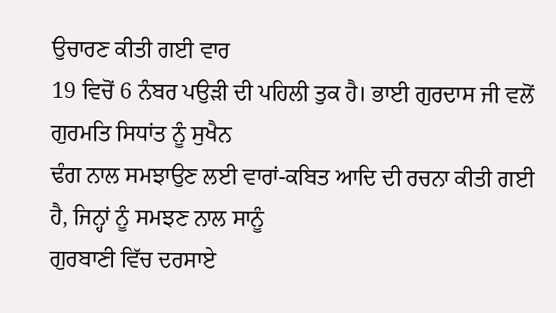ਉਚਾਰਣ ਕੀਤੀ ਗਈ ਵਾਰ
19 ਵਿਚੋਂ 6 ਨੰਬਰ ਪਉੜੀ ਦੀ ਪਹਿਲੀ ਤੁਕ ਹੈ। ਭਾਈ ਗੁਰਦਾਸ ਜੀ ਵਲੋਂ ਗੁਰਮਤਿ ਸਿਧਾਂਤ ਨੂੰ ਸੁਖੈਨ
ਢੰਗ ਨਾਲ ਸਮਝਾਉਣ ਲਈ ਵਾਰਾਂ-ਕਬਿਤ ਆਦਿ ਦੀ ਰਚਨਾ ਕੀਤੀ ਗਈ ਹੈ, ਜਿਨ੍ਹਾਂ ਨੂੰ ਸਮਝਣ ਨਾਲ ਸਾਨੂੰ
ਗੁਰਬਾਣੀ ਵਿੱਚ ਦਰਸਾਏ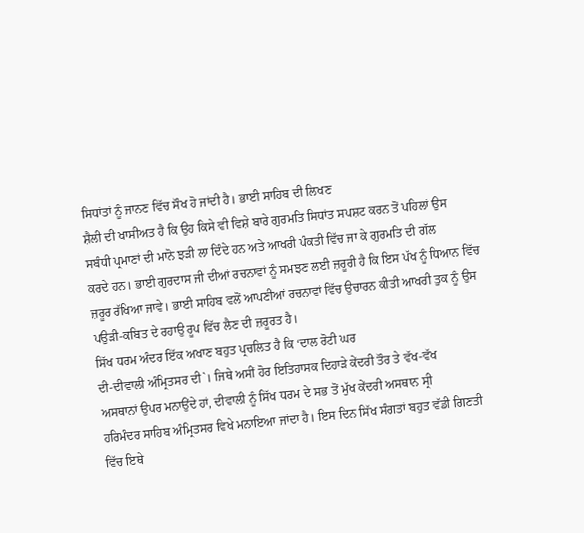ਸਿਧਾਂਤਾਂ ਨੂੰ ਜਾਨਣ ਵਿੱਚ ਸੌਖ ਹੋ ਜਾਂਦੀ ਹੈ। ਭਾਈ ਸਾਹਿਬ ਦੀ ਲਿਖਣ
ਸ਼ੈਲੀ ਦੀ ਖਾਸੀਅਤ ਹੈ ਕਿ ਉਹ ਕਿਸੇ ਵੀ ਵਿਸ਼ੇ ਬਾਰੇ ਗੁਰਮਤਿ ਸਿਧਾਂਤ ਸਪਸ਼ਟ ਕਰਨ ਤੋਂ ਪਹਿਲਾਂ ਉਸ
ਸਬੰਧੀ ਪ੍ਰਮਾਣਾਂ ਦੀ ਮਾਨੋ ਝੜੀ ਲਾ ਦਿੰਦੇ ਹਨ ਅਤੇ ਆਖਰੀ ਪੰਕਤੀ ਵਿੱਚ ਜਾ ਕੇ ਗੁਰਮਤਿ ਦੀ ਗੱਲ
ਕਰਦੇ ਹਨ। ਭਾਈ ਗੁਰਦਾਸ ਜੀ ਦੀਆਂ ਰਚਨਾਵਾਂ ਨੂੰ ਸਮਝਣ ਲਈ ਜ਼ਰੂਰੀ ਹੈ ਕਿ ਇਸ ਪੱਖ ਨੂੰ ਧਿਆਨ ਵਿੱਚ
ਜ਼ਰੂਰ ਰੱਖਿਆ ਜਾਵੇ। ਭਾਈ ਸਾਹਿਬ ਵਲੋਂ ਆਪਣੀਆਂ ਰਚਨਾਵਾਂ ਵਿੱਚ ਉਚਾਰਨ ਕੀਤੀ ਆਖਰੀ ਤੁਕ ਨੂੰ ਉਸ
ਪਉੜੀ-ਕਬਿਤ ਦੇ ਰਹਾਉ ਰੂਪ ਵਿੱਚ ਲੈਣ ਦੀ ਜ਼ਰੂਰਤ ਹੈ।
ਸਿੱਖ ਧਰਮ ਅੰਦਰ ਇੱਕ ਅਖਾਣ ਬਹੁਤ ਪ੍ਰਚਲਿਤ ਹੈ ਕਿ ‘ਦਾਲ ਰੋਟੀ ਘਰ
ਦੀ-ਦੀਵਾਲੀ ਅੰਮ੍ਰਿਤਸਰ ਦੀ`। ਜਿਥੇ ਅਸੀਂ ਹੋਰ ਇਤਿਹਾਸਕ ਦਿਹਾੜੇ ਕੇਂਦਰੀ ਤੌਰ ਤੇ ਵੱਖ-ਵੱਖ
ਅਸਥਾਨਾਂ ਉਪਰ ਮਨਾਉਂਦੇ ਹਾਂ, ਦੀਵਾਲੀ ਨੂੰ ਸਿੱਖ ਧਰਮ ਦੇ ਸਭ ਤੋਂ ਮੁੱਖ ਕੇਂਦਰੀ ਅਸਥਾਨ ਸ੍ਰੀ
ਹਰਿਮੰਦਰ ਸਾਹਿਬ ਅੰਮ੍ਰਿਤਸਰ ਵਿਖੇ ਮਨਾਇਆ ਜਾਂਦਾ ਹੈ। ਇਸ ਦਿਨ ਸਿੱਖ ਸੰਗਤਾਂ ਬਹੁਤ ਵੱਡੀ ਗਿਣਤੀ
ਵਿੱਚ ਇਥੇ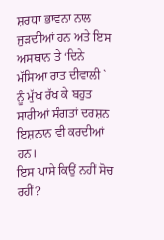ਸ਼ਰਧਾ ਭਾਵਨਾ ਨਾਲ ਜੁੜਦੀਆਂ ਹਨ ਅਤੇ ਇਸ ਅਸਥਾਨ ਤੇ ‘ਦਿਨੇ ਮੱਸਿਆ ਰਾਤ ਦੀਵਾਲੀ `
ਨੂੰ ਮੁੱਖ ਰੱਖ ਕੇ ਬਹੁਤ ਸਾਰੀਆਂ ਸੰਗਤਾਂ ਦਰਸ਼ਨ ਇਸ਼ਨਾਨ ਵੀ ਕਰਦੀਆਂ ਹਨ।
ਇਸ ਪਾਸੇ ਕਿਉਂ ਨਹੀਂ ਸੋਚ ਰਹੀਂ?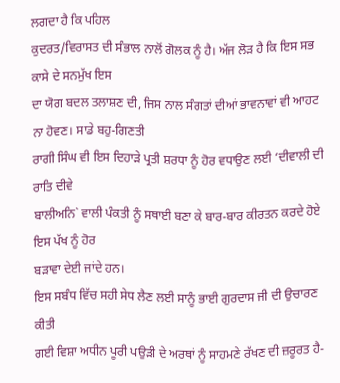ਲਗਦਾ ਹੈ ਕਿ ਪਹਿਲ
ਕੁਦਰਤ/ਵਿਰਾਸਤ ਦੀ ਸੰਭਾਲ ਨਾਲੋਂ ਗੋਲਕ ਨੂੰ ਹੈ। ਅੱਜ ਲੋੜ ਹੈ ਕਿ ਇਸ ਸਭ ਕਾਸੇ ਦੇ ਸਨਮੁੱਖ ਇਸ
ਦਾ ਯੋਗ ਬਦਲ ਤਲਾਸ਼ਣ ਦੀ, ਜਿਸ ਨਾਲ ਸੰਗਤਾਂ ਦੀਆਂ ਭਾਵਨਾਵਾਂ ਵੀ ਆਹਟ ਨਾ ਹੋਵਣ। ਸਾਡੇ ਬਹੁ-ਗਿਣਤੀ
ਰਾਗੀ ਸਿੰਘ ਵੀ ਇਸ ਦਿਹਾੜੇ ਪ੍ਰਤੀ ਸ਼ਰਧਾ ਨੂੰ ਹੋਰ ਵਧਾਉਣ ਲਈ ‘ਦੀਵਾਲੀ ਦੀ ਰਾਤਿ ਦੀਵੇ
ਬਾਲੀਅਨਿ` ਵਾਲੀ ਪੰਕਤੀ ਨੂੰ ਸਥਾਈ ਬਣਾ ਕੇ ਬਾਰ-ਬਾਰ ਕੀਰਤਨ ਕਰਦੇ ਹੋਏ ਇਸ ਪੱਖ ਨੂੰ ਹੋਰ
ਬੜਾਵਾ ਦੇਈ ਜਾਂਦੇ ਹਨ।
ਇਸ ਸਬੰਧ ਵਿੱਚ ਸਹੀ ਸੇਧ ਲੈਣ ਲਈ ਸਾਨੂੰ ਭਾਈ ਗੁਰਦਾਸ ਜੀ ਦੀ ਉਚਾਰਣ ਕੀਤੀ
ਗਈ ਵਿਸ਼ਾ ਅਧੀਨ ਪੂਰੀ ਪਉੜੀ ਦੇ ਅਰਥਾਂ ਨੂੰ ਸਾਹਮਣੇ ਰੱਖਣ ਦੀ ਜ਼ਰੂਰਤ ਹੈ-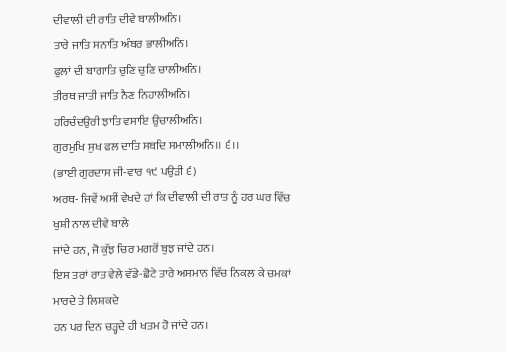ਦੀਵਾਲੀ ਦੀ ਰਾਤਿ ਦੀਵੇ ਬਾਲੀਅਨਿ।
ਤਾਰੇ ਜਾਤਿ ਸਨਾਤਿ ਅੰਬਰ ਭਾਲੀਅਨਿ।
ਫੁਲਾਂ ਦੀ ਬਾਗਾਤਿ ਚੁਣਿ ਚੁਣਿ ਚਾਲੀਅਨਿ।
ਤੀਰਥ ਜਾਤੀ ਜਾਤਿ ਨੈਣ ਨਿਹਾਲੀਅਨਿ।
ਹਰਿਚੰਦਉਰੀ ਝਾਤਿ ਵਸਾਇ ਉਚਾਲੀਅਨਿ।
ਗੁਰਮੁਖਿ ਸੁਖ ਫਲ ਦਾਤਿ ਸਬਦਿ ਸਮਾਲੀਅਨਿ।। ੬।।
(ਭਾਈ ਗੁਰਦਾਸ ਜੀ-ਵਾਰ ੧੯ ਪਉੜੀ ੬)
ਅਰਥ- ਜਿਵੇਂ ਅਸੀਂ ਵੇਖਦੇ ਹਾਂ ਕਿ ਦੀਵਾਲੀ ਦੀ ਰਾਤ ਨੂੰ ਹਰ ਘਰ ਵਿੱਚ
ਖੁਸ਼ੀ ਨਾਲ ਦੀਵੇ ਬਾਲੇ
ਜਾਂਦੇ ਹਨ, ਜੋ ਕੁੱਝ ਚਿਰ ਮਗਰੋਂ ਬੁਝ ਜਾਂਦੇ ਹਨ।
ਇਸ ਤਰਾਂ ਰਾਤ ਵੇਲੇ ਵੱਡੇ-ਛੋਟੇ ਤਾਰੇ ਅਸਮਾਨ ਵਿੱਚ ਨਿਕਲ ਕੇ ਚਮਕਾਂ
ਮਾਰਦੇ ਤੇ ਲਿਸ਼ਕਦੇ
ਹਨ ਪਰ ਦਿਨ ਚੜ੍ਹਦੇ ਹੀ ਖਤਮ ਹੋ ਜਾਂਦੇ ਹਨ।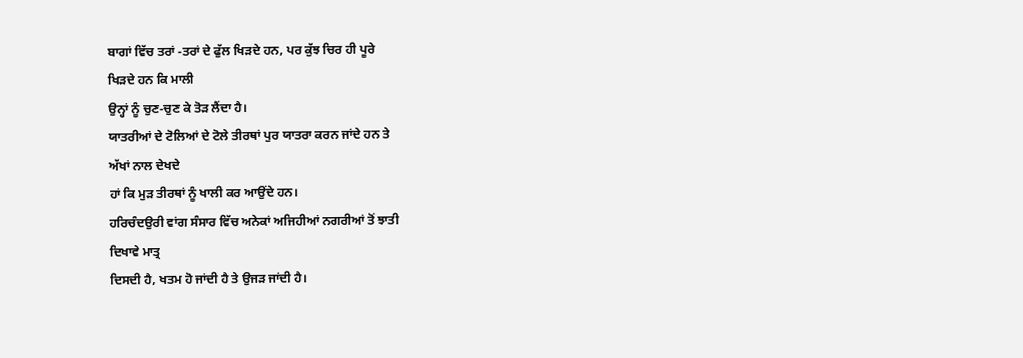ਬਾਗਾਂ ਵਿੱਚ ਤਰਾਂ -ਤਰਾਂ ਦੇ ਫੁੱਲ ਖਿੜਦੇ ਹਨ, ਪਰ ਕੁੱਝ ਚਿਰ ਹੀ ਪੂਰੇ
ਖਿੜਦੇ ਹਨ ਕਿ ਮਾਲੀ
ਉਨ੍ਹਾਂ ਨੂੰ ਚੁਣ-ਚੁਣ ਕੇ ਤੋੜ ਲੈਂਦਾ ਹੈ।
ਯਾਤਰੀਆਂ ਦੇ ਟੋਲਿਆਂ ਦੇ ਟੋਲੇ ਤੀਰਥਾਂ ਪੁਰ ਯਾਤਰਾ ਕਰਨ ਜਾਂਦੇ ਹਨ ਤੇ
ਅੱਖਾਂ ਨਾਲ ਦੇਖਦੇ
ਹਾਂ ਕਿ ਮੁੜ ਤੀਰਥਾਂ ਨੂੰ ਖਾਲੀ ਕਰ ਆਉਂਦੇ ਹਨ।
ਹਰਿਚੰਦਉਰੀ ਵਾਂਗ ਸੰਸਾਰ ਵਿੱਚ ਅਨੇਕਾਂ ਅਜਿਹੀਆਂ ਨਗਰੀਆਂ ਤੋਂ ਝਾਤੀ
ਦਿਖਾਵੇ ਮਾਤ੍ਰ
ਦਿਸਦੀ ਹੈ, ਖਤਮ ਹੋ ਜਾਂਦੀ ਹੈ ਤੇ ਉਜੜ ਜਾਂਦੀ ਹੈ।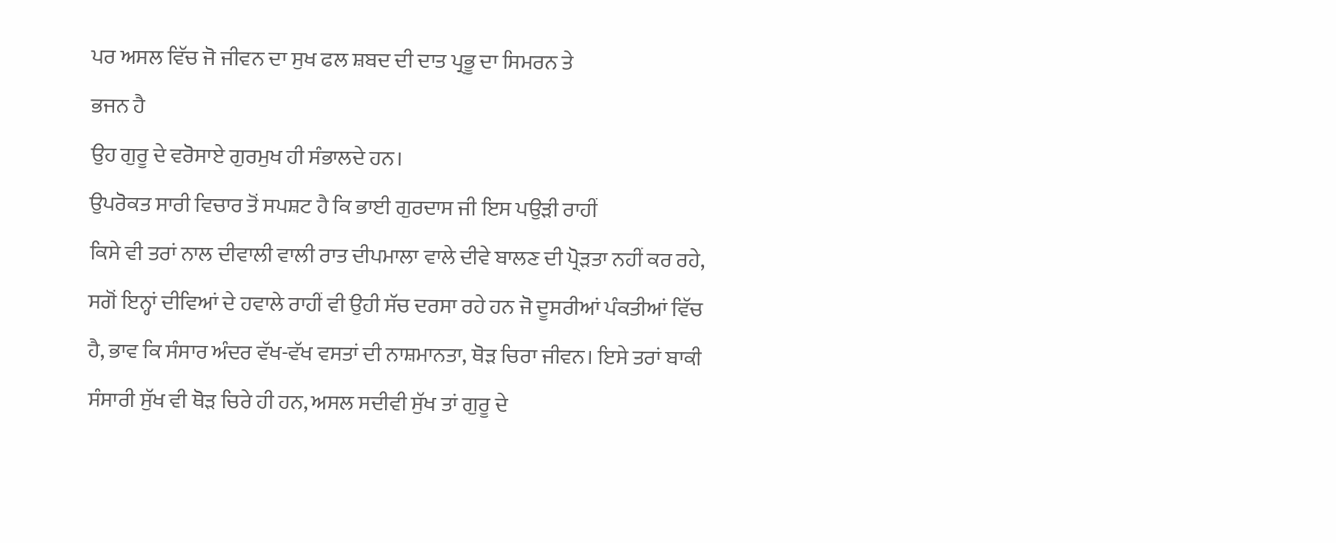ਪਰ ਅਸਲ ਵਿੱਚ ਜੋ ਜੀਵਨ ਦਾ ਸੁਖ ਫਲ ਸ਼ਬਦ ਦੀ ਦਾਤ ਪ੍ਰਭੂ ਦਾ ਸਿਮਰਨ ਤੇ
ਭਜਨ ਹੈ
ਉਹ ਗੁਰੂ ਦੇ ਵਰੋਸਾਏ ਗੁਰਮੁਖ ਹੀ ਸੰਭਾਲਦੇ ਹਨ।
ਉਪਰੋਕਤ ਸਾਰੀ ਵਿਚਾਰ ਤੋਂ ਸਪਸ਼ਟ ਹੈ ਕਿ ਭਾਈ ਗੁਰਦਾਸ ਜੀ ਇਸ ਪਉੜੀ ਰਾਹੀਂ
ਕਿਸੇ ਵੀ ਤਰਾਂ ਨਾਲ ਦੀਵਾਲੀ ਵਾਲੀ ਰਾਤ ਦੀਪਮਾਲਾ ਵਾਲੇ ਦੀਵੇ ਬਾਲਣ ਦੀ ਪ੍ਰੋੜਤਾ ਨਹੀਂ ਕਰ ਰਹੇ,
ਸਗੋਂ ਇਨ੍ਹਾਂ ਦੀਵਿਆਂ ਦੇ ਹਵਾਲੇ ਰਾਹੀਂ ਵੀ ਉਹੀ ਸੱਚ ਦਰਸਾ ਰਹੇ ਹਨ ਜੋ ਦੂਸਰੀਆਂ ਪੰਕਤੀਆਂ ਵਿੱਚ
ਹੈ, ਭਾਵ ਕਿ ਸੰਸਾਰ ਅੰਦਰ ਵੱਖ-ਵੱਖ ਵਸਤਾਂ ਦੀ ਨਾਸ਼ਮਾਨਤਾ, ਥੋੜ ਚਿਰਾ ਜੀਵਨ। ਇਸੇ ਤਰਾਂ ਬਾਕੀ
ਸੰਸਾਰੀ ਸੁੱਖ ਵੀ ਥੋੜ ਚਿਰੇ ਹੀ ਹਨ, ਅਸਲ ਸਦੀਵੀ ਸੁੱਖ ਤਾਂ ਗੁਰੂ ਦੇ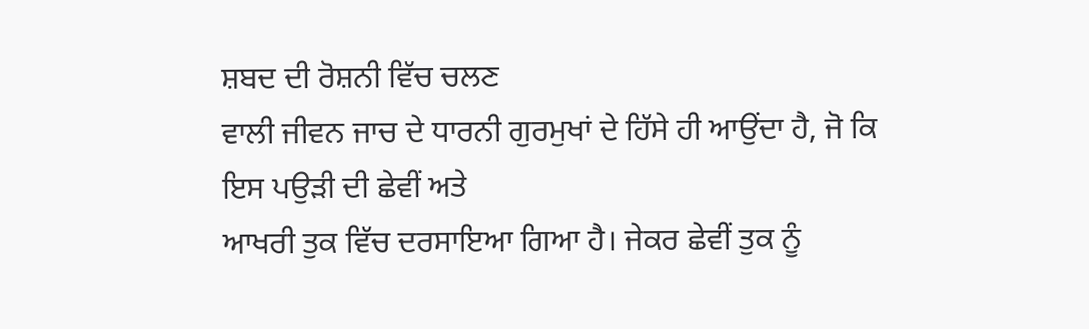ਸ਼ਬਦ ਦੀ ਰੋਸ਼ਨੀ ਵਿੱਚ ਚਲਣ
ਵਾਲੀ ਜੀਵਨ ਜਾਚ ਦੇ ਧਾਰਨੀ ਗੁਰਮੁਖਾਂ ਦੇ ਹਿੱਸੇ ਹੀ ਆਉਂਦਾ ਹੈ, ਜੋ ਕਿ ਇਸ ਪਉੜੀ ਦੀ ਛੇਵੀਂ ਅਤੇ
ਆਖਰੀ ਤੁਕ ਵਿੱਚ ਦਰਸਾਇਆ ਗਿਆ ਹੈ। ਜੇਕਰ ਛੇਵੀਂ ਤੁਕ ਨੂੰ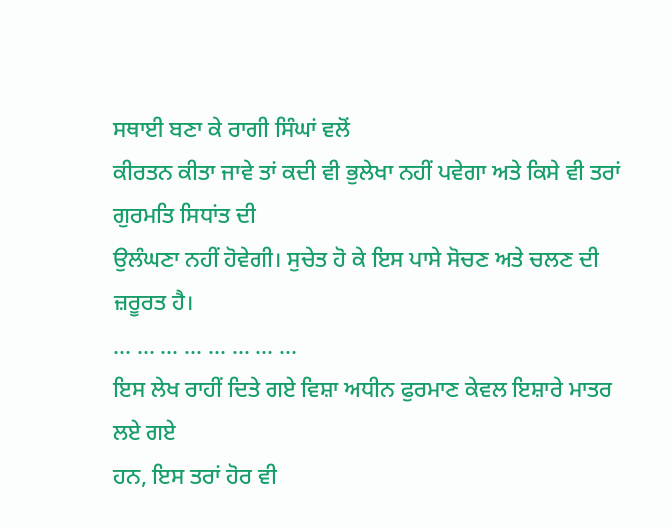ਸਥਾਈ ਬਣਾ ਕੇ ਰਾਗੀ ਸਿੰਘਾਂ ਵਲੋਂ
ਕੀਰਤਨ ਕੀਤਾ ਜਾਵੇ ਤਾਂ ਕਦੀ ਵੀ ਭੁਲੇਖਾ ਨਹੀਂ ਪਵੇਗਾ ਅਤੇ ਕਿਸੇ ਵੀ ਤਰਾਂ ਗੁਰਮਤਿ ਸਿਧਾਂਤ ਦੀ
ਉਲੰਘਣਾ ਨਹੀਂ ਹੋਵੇਗੀ। ਸੁਚੇਤ ਹੋ ਕੇ ਇਸ ਪਾਸੇ ਸੋਚਣ ਅਤੇ ਚਲਣ ਦੀ ਜ਼ਰੂਰਤ ਹੈ।
… … … … … … … …
ਇਸ ਲੇਖ ਰਾਹੀਂ ਦਿਤੇ ਗਏ ਵਿਸ਼ਾ ਅਧੀਨ ਫੁਰਮਾਣ ਕੇਵਲ ਇਸ਼ਾਰੇ ਮਾਤਰ ਲਏ ਗਏ
ਹਨ, ਇਸ ਤਰਾਂ ਹੋਰ ਵੀ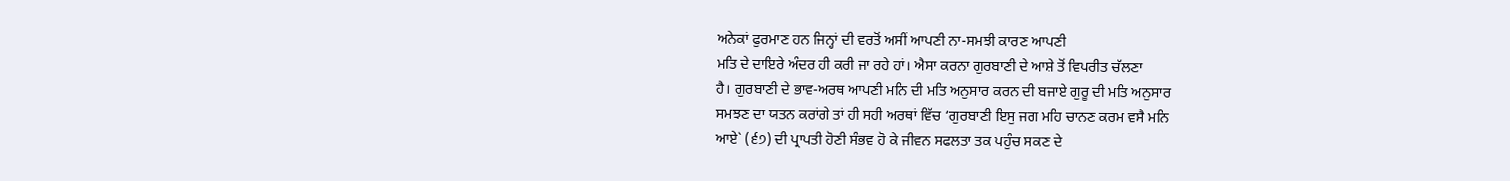ਅਨੇਕਾਂ ਫੁਰਮਾਣ ਹਨ ਜਿਨ੍ਹਾਂ ਦੀ ਵਰਤੋਂ ਅਸੀਂ ਆਪਣੀ ਨਾ-ਸਮਝੀ ਕਾਰਣ ਆਪਣੀ
ਮਤਿ ਦੇ ਦਾਇਰੇ ਅੰਦਰ ਹੀ ਕਰੀ ਜਾ ਰਹੇ ਹਾਂ। ਐਸਾ ਕਰਨਾ ਗੁਰਬਾਣੀ ਦੇ ਆਸ਼ੇ ਤੋਂ ਵਿਪਰੀਤ ਚੱਲਣਾ
ਹੈ। ਗੁਰਬਾਣੀ ਦੇ ਭਾਵ-ਅਰਥ ਆਪਣੀ ਮਨਿ ਦੀ ਮਤਿ ਅਨੁਸਾਰ ਕਰਨ ਦੀ ਬਜਾਏ ਗੁਰੂ ਦੀ ਮਤਿ ਅਨੁਸਾਰ
ਸਮਝਣ ਦਾ ਯਤਨ ਕਰਾਂਗੇ ਤਾਂ ਹੀ ਸਹੀ ਅਰਥਾਂ ਵਿੱਚ ‘ਗੁਰਬਾਣੀ ਇਸੁ ਜਗ ਮਹਿ ਚਾਨਣ ਕਰਮ ਵਸੈ ਮਨਿ
ਆਏ` (੬੭) ਦੀ ਪ੍ਰਾਪਤੀ ਹੋਣੀ ਸੰਭਵ ਹੋ ਕੇ ਜੀਵਨ ਸਫਲਤਾ ਤਕ ਪਹੁੰਚ ਸਕਣ ਦੇ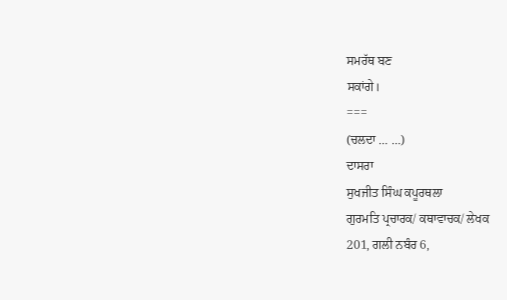ਸਮਰੱਥ ਬਣ
ਸਕਾਂਗੇ।
===
(ਚਲਦਾ … …)
ਦਾਸਰਾ
ਸੁਖਜੀਤ ਸਿੰਘ ਕਪੂਰਥਲਾ
ਗੁਰਮਤਿ ਪ੍ਰਚਾਰਕ/ ਕਥਾਵਾਚਕ/ ਲੇਖਕ
201, ਗਲੀ ਨਬੰਰ 6,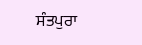ਸੰਤਪੁਰਾ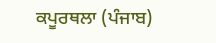ਕਪੂਰਥਲਾ (ਪੰਜਾਬ)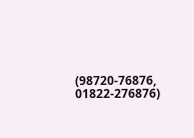(98720-76876, 01822-276876)